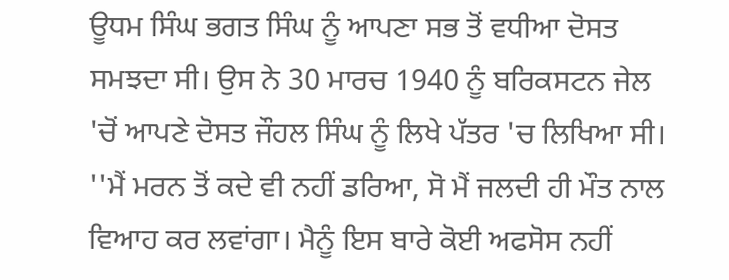ਊਧਮ ਸਿੰਘ ਭਗਤ ਸਿੰਘ ਨੂੰ ਆਪਣਾ ਸਭ ਤੋਂ ਵਧੀਆ ਦੋਸਤ ਸਮਝਦਾ ਸੀ। ਉਸ ਨੇ 30 ਮਾਰਚ 1940 ਨੂੰ ਬਰਿਕਸਟਨ ਜੇਲ 'ਚੋਂ ਆਪਣੇ ਦੋਸਤ ਜੌਹਲ ਸਿੰਘ ਨੂੰ ਲਿਖੇ ਪੱਤਰ 'ਚ ਲਿਖਿਆ ਸੀ। ''ਮੈਂ ਮਰਨ ਤੋਂ ਕਦੇ ਵੀ ਨਹੀਂ ਡਰਿਆ, ਸੋ ਮੈਂ ਜਲਦੀ ਹੀ ਮੌਤ ਨਾਲ ਵਿਆਹ ਕਰ ਲਵਾਂਗਾ। ਮੈਨੂੰ ਇਸ ਬਾਰੇ ਕੋਈ ਅਫਸੋਸ ਨਹੀਂ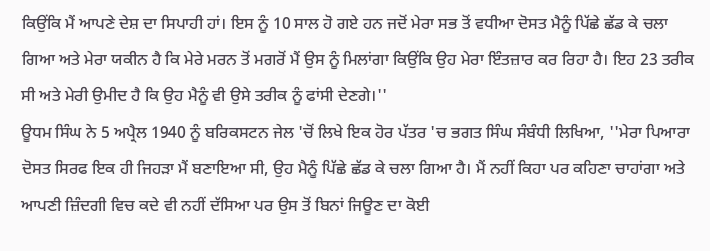ਕਿਉਂਕਿ ਮੈਂ ਆਪਣੇ ਦੇਸ਼ ਦਾ ਸਿਪਾਹੀ ਹਾਂ। ਇਸ ਨੂੰ 10 ਸਾਲ ਹੋ ਗਏ ਹਨ ਜਦੋਂ ਮੇਰਾ ਸਭ ਤੋਂ ਵਧੀਆ ਦੋਸਤ ਮੈਨੂੰ ਪਿੱਛੇ ਛੱਡ ਕੇ ਚਲਾ ਗਿਆ ਅਤੇ ਮੇਰਾ ਯਕੀਨ ਹੈ ਕਿ ਮੇਰੇ ਮਰਨ ਤੋਂ ਮਗਰੋਂ ਮੈਂ ਉਸ ਨੂੰ ਮਿਲਾਂਗਾ ਕਿਉਂਕਿ ਉਹ ਮੇਰਾ ਇੰਤਜ਼ਾਰ ਕਰ ਰਿਹਾ ਹੈ। ਇਹ 23 ਤਰੀਕ ਸੀ ਅਤੇ ਮੇਰੀ ਉਮੀਦ ਹੈ ਕਿ ਉਹ ਮੈਨੂੰ ਵੀ ਉਸੇ ਤਰੀਕ ਨੂੰ ਫਾਂਸੀ ਦੇਣਗੇ।''
ਊਧਮ ਸਿੰਘ ਨੇ 5 ਅਪ੍ਰੈਲ 1940 ਨੂੰ ਬਰਿਕਸਟਨ ਜੇਲ 'ਚੋਂ ਲਿਖੇ ਇਕ ਹੋਰ ਪੱਤਰ 'ਚ ਭਗਤ ਸਿੰਘ ਸੰਬੰਧੀ ਲਿਖਿਆ, ''ਮੇਰਾ ਪਿਆਰਾ ਦੋਸਤ ਸਿਰਫ ਇਕ ਹੀ ਜਿਹੜਾ ਮੈਂ ਬਣਾਇਆ ਸੀ, ਉਹ ਮੈਨੂੰ ਪਿੱਛੇ ਛੱਡ ਕੇ ਚਲਾ ਗਿਆ ਹੈ। ਮੈਂ ਨਹੀਂ ਕਿਹਾ ਪਰ ਕਹਿਣਾ ਚਾਹਾਂਗਾ ਅਤੇ ਆਪਣੀ ਜ਼ਿੰਦਗੀ ਵਿਚ ਕਦੇ ਵੀ ਨਹੀਂ ਦੱਸਿਆ ਪਰ ਉਸ ਤੋਂ ਬਿਨਾਂ ਜਿਊਣ ਦਾ ਕੋਈ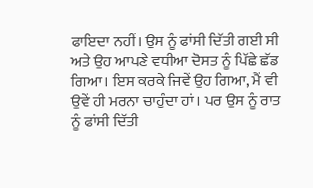ਫਾਇਦਾ ਨਹੀਂ। ਉਸ ਨੂੰ ਫਾਂਸੀ ਦਿੱਤੀ ਗਈ ਸੀ ਅਤੇ ਉਹ ਆਪਣੇ ਵਧੀਆ ਦੋਸਤ ਨੂੰ ਪਿੱਛੇ ਛੱਡ ਗਿਆ। ਇਸ ਕਰਕੇ ਜਿਵੇਂ ਉਹ ਗਿਆ, ਮੈਂ ਵੀ ਉਵੇਂ ਹੀ ਮਰਨਾ ਚਾਹੁੰਦਾ ਹਾਂ। ਪਰ ਉਸ ਨੂੰ ਰਾਤ ਨੂੰ ਫਾਂਸੀ ਦਿੱਤੀ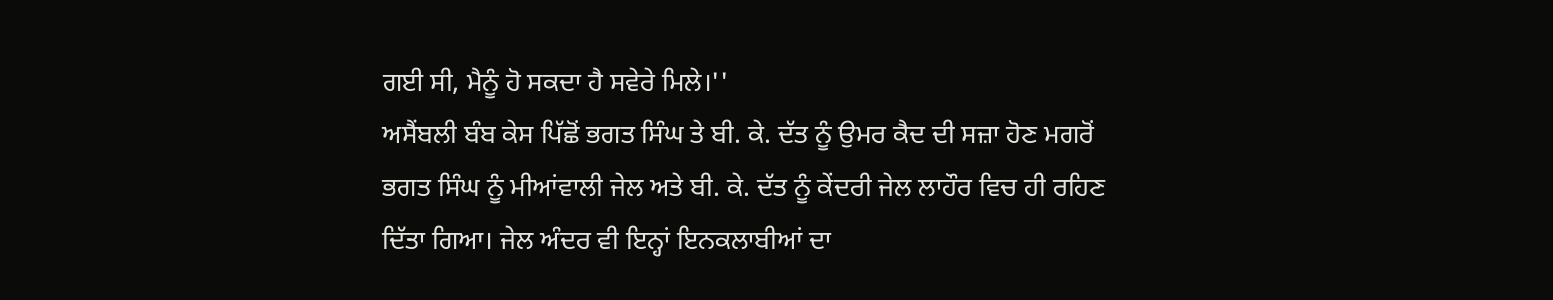ਗਈ ਸੀ, ਮੈਨੂੰ ਹੋ ਸਕਦਾ ਹੈ ਸਵੇਰੇ ਮਿਲੇ।''
ਅਸੈਂਬਲੀ ਬੰਬ ਕੇਸ ਪਿੱਛੋਂ ਭਗਤ ਸਿੰਘ ਤੇ ਬੀ. ਕੇ. ਦੱਤ ਨੂੰ ਉਮਰ ਕੈਦ ਦੀ ਸਜ਼ਾ ਹੋਣ ਮਗਰੋਂ ਭਗਤ ਸਿੰਘ ਨੂੰ ਮੀਆਂਵਾਲੀ ਜੇਲ ਅਤੇ ਬੀ. ਕੇ. ਦੱਤ ਨੂੰ ਕੇਂਦਰੀ ਜੇਲ ਲਾਹੌਰ ਵਿਚ ਹੀ ਰਹਿਣ ਦਿੱਤਾ ਗਿਆ। ਜੇਲ ਅੰਦਰ ਵੀ ਇਨ੍ਹਾਂ ਇਨਕਲਾਬੀਆਂ ਦਾ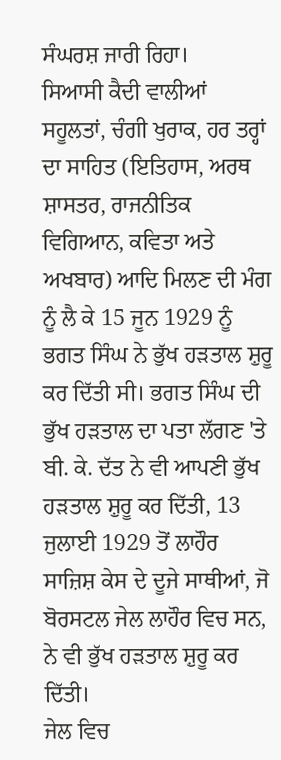ਸੰਘਰਸ਼ ਜਾਰੀ ਰਿਹਾ।
ਸਿਆਸੀ ਕੈਦੀ ਵਾਲੀਆਂ ਸਹੂਲਤਾਂ, ਚੰਗੀ ਖੁਰਾਕ, ਹਰ ਤਰ੍ਹਾਂ ਦਾ ਸਾਹਿਤ (ਇਤਿਹਾਸ, ਅਰਥ ਸ਼ਾਸਤਰ, ਰਾਜਨੀਤਿਕ ਵਿਗਿਆਨ, ਕਵਿਤਾ ਅਤੇ ਅਖਬਾਰ) ਆਦਿ ਮਿਲਣ ਦੀ ਮੰਗ ਨੂੰ ਲੈ ਕੇ 15 ਜੂਨ 1929 ਨੂੰ ਭਗਤ ਸਿੰਘ ਨੇ ਭੁੱਖ ਹੜਤਾਲ ਸ਼ੁਰੂ ਕਰ ਦਿੱਤੀ ਸੀ। ਭਗਤ ਸਿੰਘ ਦੀ ਭੁੱਖ ਹੜਤਾਲ ਦਾ ਪਤਾ ਲੱਗਣ 'ਤੇ ਬੀ. ਕੇ. ਦੱਤ ਨੇ ਵੀ ਆਪਣੀ ਭੁੱਖ ਹੜਤਾਲ ਸ਼ੁਰੂ ਕਰ ਦਿੱਤੀ, 13 ਜੁਲਾਈ 1929 ਤੋਂ ਲਾਹੌਰ ਸਾਜ਼ਿਸ਼ ਕੇਸ ਦੇ ਦੂਜੇ ਸਾਥੀਆਂ, ਜੋ ਬੋਰਸਟਲ ਜੇਲ ਲਾਹੌਰ ਵਿਚ ਸਨ, ਨੇ ਵੀ ਭੁੱਖ ਹੜਤਾਲ ਸ਼ੁਰੂ ਕਰ ਦਿੱਤੀ।
ਜੇਲ ਵਿਚ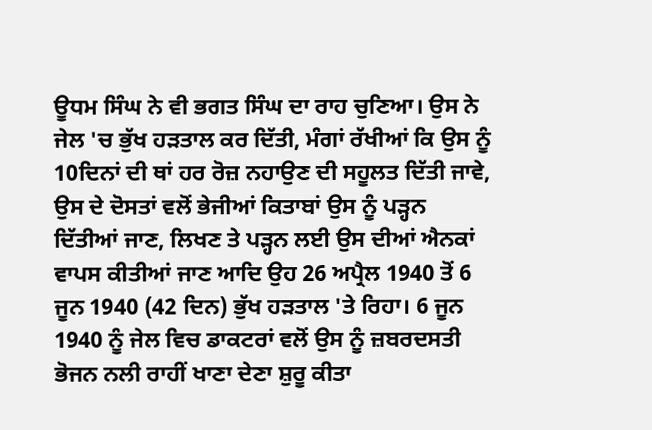ਊਧਮ ਸਿੰਘ ਨੇ ਵੀ ਭਗਤ ਸਿੰਘ ਦਾ ਰਾਹ ਚੁਣਿਆ। ਉਸ ਨੇ ਜੇਲ 'ਚ ਭੁੱਖ ਹੜਤਾਲ ਕਰ ਦਿੱਤੀ, ਮੰਗਾਂ ਰੱਖੀਆਂ ਕਿ ਉਸ ਨੂੰ 10ਦਿਨਾਂ ਦੀ ਥਾਂ ਹਰ ਰੋਜ਼ ਨਹਾਉਣ ਦੀ ਸਹੂਲਤ ਦਿੱਤੀ ਜਾਵੇ, ਉਸ ਦੇ ਦੋਸਤਾਂ ਵਲੋਂ ਭੇਜੀਆਂ ਕਿਤਾਬਾਂ ਉਸ ਨੂੰ ਪੜ੍ਹਨ ਦਿੱਤੀਆਂ ਜਾਣ, ਲਿਖਣ ਤੇ ਪੜ੍ਹਨ ਲਈ ਉਸ ਦੀਆਂ ਐਨਕਾਂ ਵਾਪਸ ਕੀਤੀਆਂ ਜਾਣ ਆਦਿ ਉਹ 26 ਅਪ੍ਰੈਲ 1940 ਤੋਂ 6 ਜੂਨ 1940 (42 ਦਿਨ) ਭੁੱਖ ਹੜਤਾਲ 'ਤੇ ਰਿਹਾ। 6 ਜੂਨ 1940 ਨੂੰ ਜੇਲ ਵਿਚ ਡਾਕਟਰਾਂ ਵਲੋਂ ਉਸ ਨੂੰ ਜ਼ਬਰਦਸਤੀ ਭੋਜਨ ਨਲੀ ਰਾਹੀਂ ਖਾਣਾ ਦੇਣਾ ਸ਼ੁਰੂ ਕੀਤਾ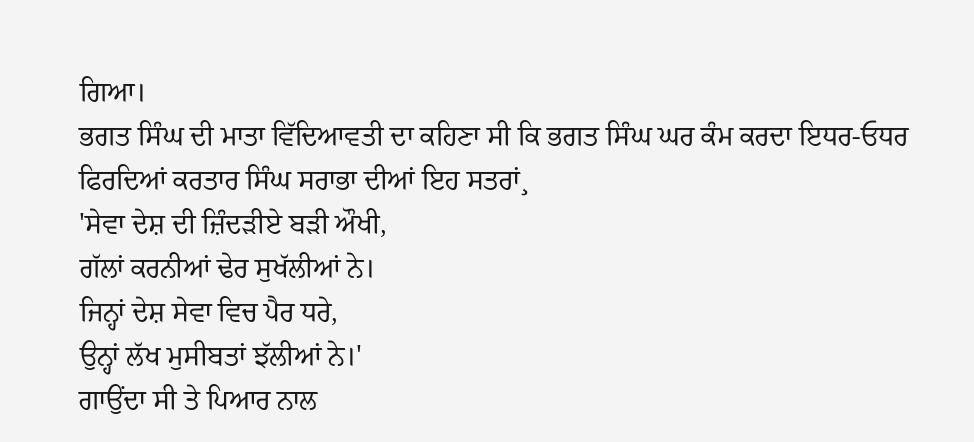ਗਿਆ।
ਭਗਤ ਸਿੰਘ ਦੀ ਮਾਤਾ ਵਿੱਦਿਆਵਤੀ ਦਾ ਕਹਿਣਾ ਸੀ ਕਿ ਭਗਤ ਸਿੰਘ ਘਰ ਕੰਮ ਕਰਦਾ ਇਧਰ-ਓਧਰ ਫਿਰਦਿਆਂ ਕਰਤਾਰ ਸਿੰਘ ਸਰਾਭਾ ਦੀਆਂ ਇਹ ਸਤਰਾਂ¸
'ਸੇਵਾ ਦੇਸ਼ ਦੀ ਜ਼ਿੰਦੜੀਏ ਬੜੀ ਔਖੀ,
ਗੱਲਾਂ ਕਰਨੀਆਂ ਢੇਰ ਸੁਖੱਲੀਆਂ ਨੇ।
ਜਿਨ੍ਹਾਂ ਦੇਸ਼ ਸੇਵਾ ਵਿਚ ਪੈਰ ਧਰੇ,
ਉਨ੍ਹਾਂ ਲੱਖ ਮੁਸੀਬਤਾਂ ਝੱਲੀਆਂ ਨੇ।'
ਗਾਉਂਦਾ ਸੀ ਤੇ ਪਿਆਰ ਨਾਲ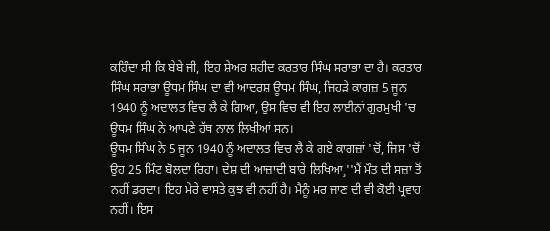ਕਹਿੰਦਾ ਸੀ ਕਿ ਬੇਬੇ ਜੀ, ਇਹ ਸ਼ੇਅਰ ਸ਼ਹੀਦ ਕਰਤਾਰ ਸਿੰਘ ਸਰਾਭਾ ਦਾ ਹੈ। ਕਰਤਾਰ ਸਿੰਘ ਸਰਾਭਾ ਊਧਮ ਸਿੰਘ ਦਾ ਵੀ ਆਦਰਸ਼ ਊਧਮ ਸਿੰਘ, ਜਿਹੜੇ ਕਾਗਜ਼ 5 ਜੂਨ 1940 ਨੂੰ ਅਦਾਲਤ ਵਿਚ ਲੈ ਕੇ ਗਿਆ, ਉਸ ਵਿਚ ਵੀ ਇਹ ਲਾਈਨਾਂ ਗੁਰਮੁਖੀ 'ਚ ਊਧਮ ਸਿੰਘ ਨੇ ਆਪਣੇ ਹੱਥ ਨਾਲ ਲਿਖੀਆਂ ਸਨ।
ਊਧਮ ਸਿੰਘ ਨੇ 5 ਜੂਨ 1940 ਨੂੰ ਅਦਾਲਤ ਵਿਚ ਲੈ ਕੇ ਗਏ ਕਾਗਜ਼ਾਂ 'ਚੋਂ, ਜਿਸ 'ਚੋਂ ਉਹ 25 ਮਿੰਟ ਬੋਲਦਾ ਰਿਹਾ। ਦੇਸ਼ ਦੀ ਆਜ਼ਾਦੀ ਬਾਰੇ ਲਿਖਿਆ¸''ਮੈਂ ਮੌਤ ਦੀ ਸਜ਼ਾ ਤੋਂ ਨਹੀਂ ਡਰਦਾ। ਇਹ ਮੇਰੇ ਵਾਸਤੇ ਕੁਝ ਵੀ ਨਹੀਂ ਹੈ। ਮੈਨੂੰ ਮਰ ਜਾਣ ਦੀ ਵੀ ਕੋਈ ਪ੍ਰਵਾਹ ਨਹੀਂ। ਇਸ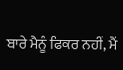ਬਾਰੇ ਮੈਨੂੰ ਫਿਕਰ ਨਹੀਂ, ਮੈਂ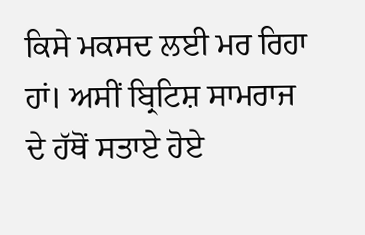ਕਿਸੇ ਮਕਸਦ ਲਈ ਮਰ ਰਿਹਾ ਹਾਂ। ਅਸੀਂ ਬ੍ਰਿਟਿਸ਼ ਸਾਮਰਾਜ ਦੇ ਹੱਥੋਂ ਸਤਾਏ ਹੋਏ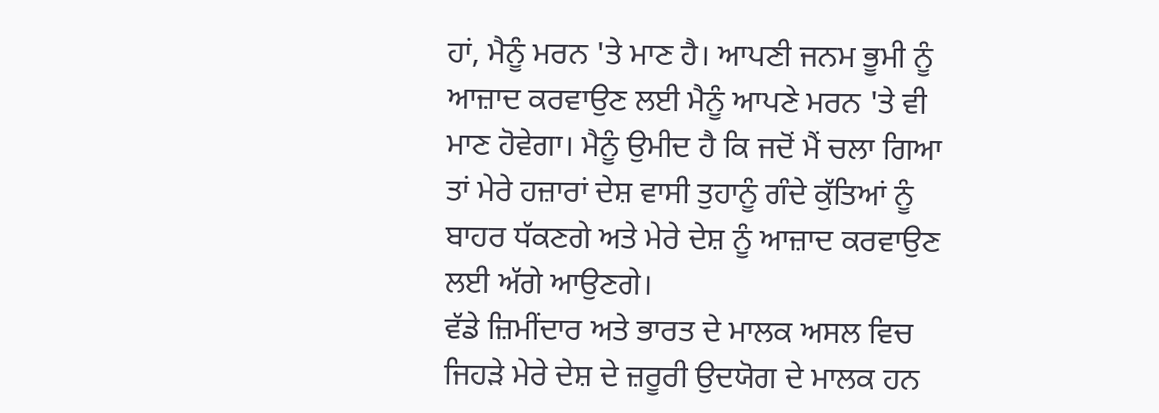ਹਾਂ, ਮੈਨੂੰ ਮਰਨ 'ਤੇ ਮਾਣ ਹੈ। ਆਪਣੀ ਜਨਮ ਭੂਮੀ ਨੂੰ ਆਜ਼ਾਦ ਕਰਵਾਉਣ ਲਈ ਮੈਨੂੰ ਆਪਣੇ ਮਰਨ 'ਤੇ ਵੀ ਮਾਣ ਹੋਵੇਗਾ। ਮੈਨੂੰ ਉਮੀਦ ਹੈ ਕਿ ਜਦੋਂ ਮੈਂ ਚਲਾ ਗਿਆ ਤਾਂ ਮੇਰੇ ਹਜ਼ਾਰਾਂ ਦੇਸ਼ ਵਾਸੀ ਤੁਹਾਨੂੰ ਗੰਦੇ ਕੁੱਤਿਆਂ ਨੂੰ ਬਾਹਰ ਧੱਕਣਗੇ ਅਤੇ ਮੇਰੇ ਦੇਸ਼ ਨੂੰ ਆਜ਼ਾਦ ਕਰਵਾਉਣ ਲਈ ਅੱਗੇ ਆਉਣਗੇ।
ਵੱਡੇ ਜ਼ਿਮੀਂਦਾਰ ਅਤੇ ਭਾਰਤ ਦੇ ਮਾਲਕ ਅਸਲ ਵਿਚ ਜਿਹੜੇ ਮੇਰੇ ਦੇਸ਼ ਦੇ ਜ਼ਰੂਰੀ ਉਦਯੋਗ ਦੇ ਮਾਲਕ ਹਨ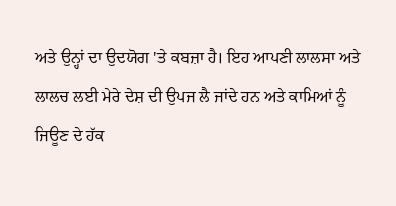ਅਤੇ ਉਨ੍ਹਾਂ ਦਾ ਉਦਯੋਗ 'ਤੇ ਕਬਜ਼ਾ ਹੈ। ਇਹ ਆਪਣੀ ਲਾਲਸਾ ਅਤੇ ਲਾਲਚ ਲਈ ਮੇਰੇ ਦੇਸ਼ ਦੀ ਉਪਜ ਲੈ ਜਾਂਦੇ ਹਨ ਅਤੇ ਕਾਮਿਆਂ ਨੂੰ ਜਿਊਣ ਦੇ ਹੱਕ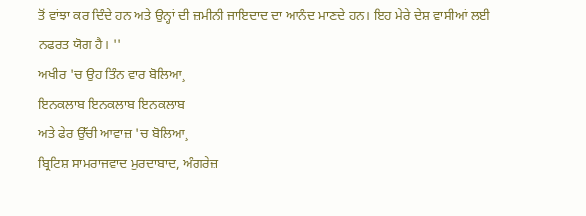ਤੋਂ ਵਾਂਝਾ ਕਰ ਦਿੰਦੇ ਹਨ ਅਤੇ ਉਨ੍ਹਾਂ ਦੀ ਜ਼ਮੀਨੀ ਜਾਇਦਾਦ ਦਾ ਆਨੰਦ ਮਾਣਦੇ ਹਨ। ਇਹ ਮੇਰੇ ਦੇਸ਼ ਵਾਸੀਆਂ ਲਈ ਨਫਰਤ ਯੋਗ ਹੈ। ''
ਅਖੀਰ 'ਚ ਉਹ ਤਿੰਨ ਵਾਰ ਬੋਲਿਆ¸
ਇਨਕਲਾਬ ਇਨਕਲਾਬ ਇਨਕਲਾਬ
ਅਤੇ ਫੇਰ ਉੱਚੀ ਆਵਾਜ਼ 'ਚ ਬੋਲਿਆ¸
ਬ੍ਰਿਟਿਸ਼ ਸਾਮਰਾਜਵਾਦ ਮੁਰਦਾਬਾਦ, ਅੰਗਰੇਜ਼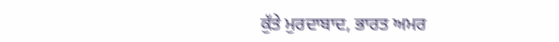ਕੁੱਤੇ ਮੁਰਦਾਬਾਦ, ਭਾਰਤ ਅਮਰ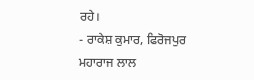ਰਹੇ।
- ਰਾਕੇਸ਼ ਕੁਮਾਰ, ਫਿਰੋਜਪੁਰ
ਮਹਾਰਾਜ ਲਾਲ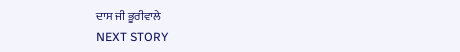ਦਾਸ ਜੀ ਭੂਰੀਵਾਲੇ
NEXT STORY